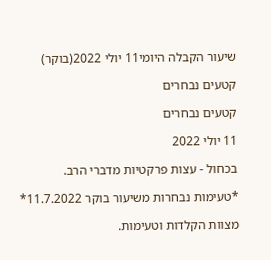שיעור הקבלה היומי11 יולי 2022(בוקר)

קטעים נבחרים

קטעים נבחרים

11 יולי 2022

בכחול - עצות פרקטיות מדברי הרב.

*טעימות נבחרות משיעור בוקר 11.7.2022*

מצוות הקלדות וטעימות.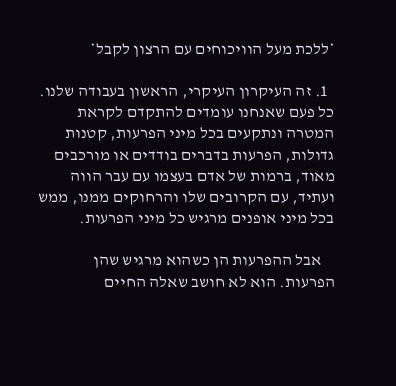*ללכת מעל הוויכוחים עם הרצון לקבל*

  1. זה העיקרון העיקרי, הראשון בעבודה שלנו. כל פעם שאנחנו עומדים להתקדם לקראת המטרה ונתקעים בכל מיני הפרעות, קטנות גדולות, הפרעות בדברים בודדים או מורכבים מאוד, ברמות של אדם בעצמו עם עבר הווה ועתיד, עם הקרובים שלו והרחוקים ממנו, ממש בכל מיני אופנים מרגיש כל מיני הפרעות.

    אבל ההפרעות הן כשהוא מרגיש שהן הפרעות. הוא לא חושב שאלה החיים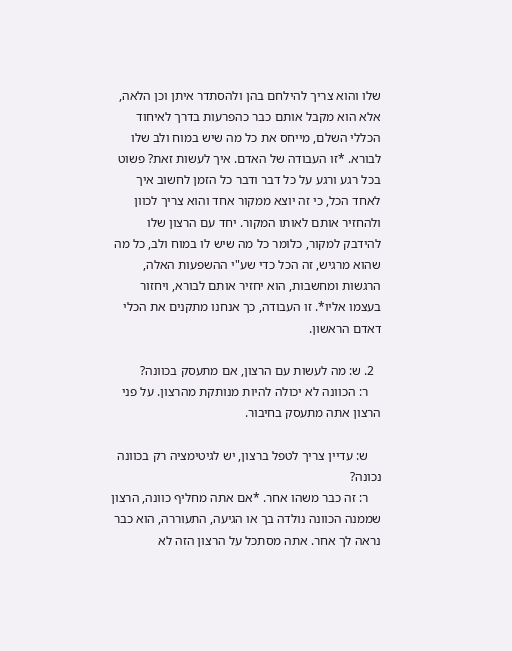שלו והוא צריך להילחם בהן ולהסתדר איתן וכן הלאה, אלא הוא מקבל אותם כבר כהפרעות בדרך לאיחוד הכללי השלם, מייחס את כל מה שיש במוח ולב שלו לבורא. *זו העבודה של האדם. איך לעשות זאת? פשוט בכל רגע ורגע על כל דבר ודבר כל הזמן לחשוב איך לאחד הכל, כי זה יוצא ממקור אחד והוא צריך לכוון ולהחזיר אותם לאותו המקור. יחד עם הרצון שלו להידבק למקור, כלומר כל מה שיש לו במוח ולב, כל מה שהוא מרגיש, זה הכל כדי שע"י ההשפעות האלה, הרגשות ומחשבות, הוא יחזיר אותם לבורא, ויחזור בעצמו אליו*. זו העבודה, כך אנחנו מתקנים את הכלי דאדם הראשון.

  2. ש: מה לעשות עם הרצון, אם מתעסק בכוונה?
    ר: הכוונה לא יכולה להיות מנותקת מהרצון. על פני הרצון אתה מתעסק בחיבור.

    ש: עדיין צריך לטפל ברצון, יש לגיטימציה רק בכוונה נכונה?
    ר: זה כבר משהו אחר. *אם אתה מחליף כוונה, הרצון שממנה הכוונה נולדה בך או הגיעה, התעוררה, הוא כבר נראה לך אחר. אתה מסתכל על הרצון הזה לא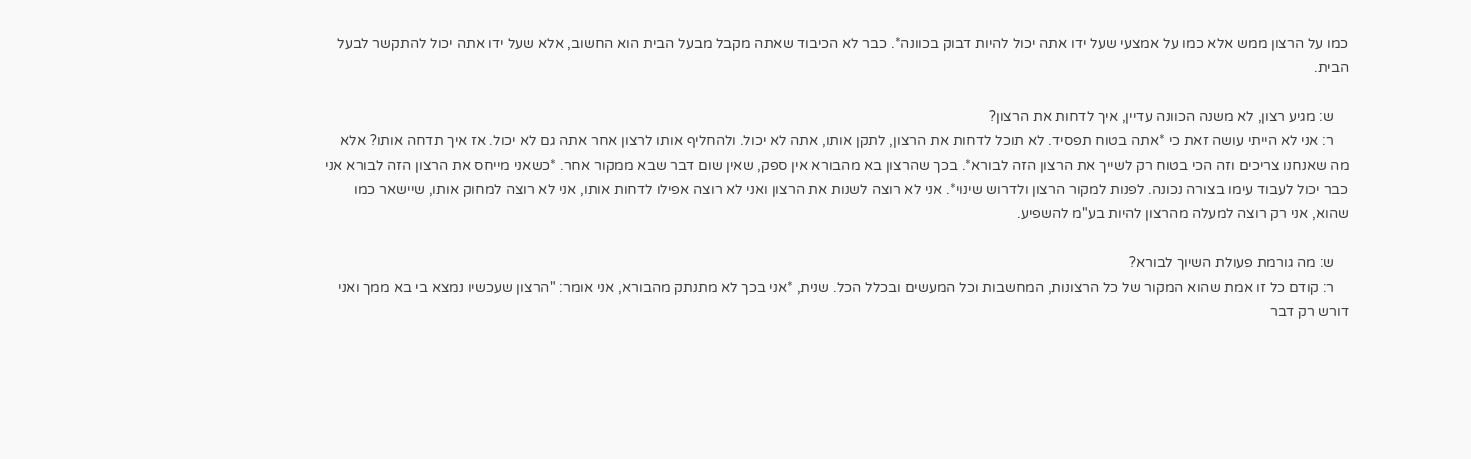כמו על הרצון ממש אלא כמו על אמצעי שעל ידו אתה יכול להיות דבוק בכוונה*. כבר לא הכיבוד שאתה מקבל מבעל הבית הוא החשוב, אלא שעל ידו אתה יכול להתקשר לבעל הבית.

    ש: מגיע רצון, לא משנה הכוונה עדיין, איך לדחות את הרצון?
    ר: אני לא הייתי עושה זאת כי *אתה בטוח תפסיד. לא תוכל לדחות את הרצון, לתקן אותו, אתה לא יכול. ולהחליף אותו לרצון אחר אתה גם לא יכול. אז איך תדחה אותו? אלא מה שאנחנו צריכים וזה הכי בטוח רק לשייך את הרצון הזה לבורא*. בכך שהרצון בא מהבורא אין ספק, שאין שום דבר שבא ממקור אחר. *כשאני מייחס את הרצון הזה לבורא אני כבר יכול לעבוד עימו בצורה נכונה. לפנות למקור הרצון ולדרוש שינוי*. אני לא רוצה לשנות את הרצון ואני לא רוצה אפילו לדחות אותו, אני לא רוצה למחוק אותו, שיישאר כמו שהוא, אני רק רוצה למעלה מהרצון להיות בע"מ להשפיע.

    ש: מה גורמת פעולת השיוך לבורא?
    ר: קודם כל זו אמת שהוא המקור של כל הרצונות, המחשבות וכל המעשים ובכלל הכל. שנית, *אני בכך לא מתנתק מהבורא, אני אומר: "הרצון שעכשיו נמצא בי בא ממך ואני דורש רק דבר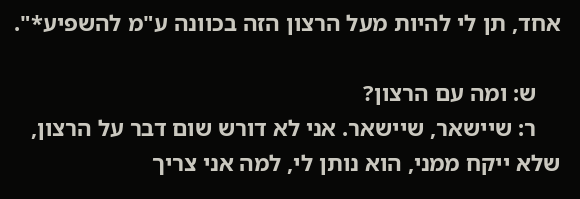אחד, תן לי להיות מעל הרצון הזה בכוונה ע"מ להשפיע*".

    ש: ומה עם הרצון?
    ר: שיישאר, שיישאר. אני לא דורש שום דבר על הרצון, שלא ייקח ממני, הוא נותן לי, למה אני צריך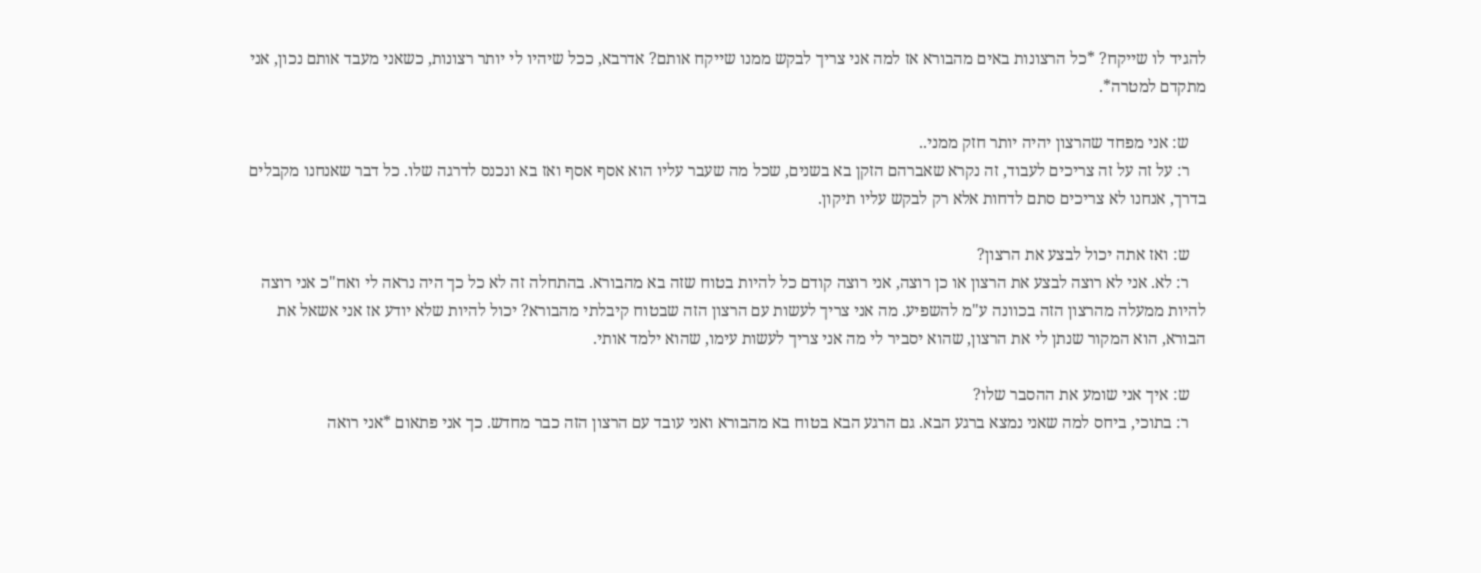להגיד לו שייקח? *כל הרצונות באים מהבורא אז למה אני צריך לבקש ממנו שייקח אותם? אדרבא, ככל שיהיו לי יותר רצונות, כשאני מעבד אותם נכון, אני מתקדם למטרה*.

    ש: אני מפחד שהרצון יהיה יותר חזק ממני..
    ר: על זה על זה צריכים לעבוד, זה נקרא שאברהם הזקן בא בשנים, שכל מה שעבר עליו הוא אסף אסף ואז בא ונכנס לדרגה שלו. כל דבר שאנחנו מקבלים בדרך, אנחנו לא צריכים סתם לדחות אלא רק לבקש עליו תיקון.

    ש: ואז אתה יכול לבצע את הרצון?
    ר: לא. אני לא רוצה לבצע את הרצון או כן רוצה, אני רוצה קודם כל להיות בטוח שזה בא מהבורא. בהתחלה זה לא כל כך היה נראה לי ואח"כ אני רוצה להיות ממעלה מהרצון הזה בכוונה ע"מ להשפיע. מה אני צריך לעשות עם הרצון הזה שבטוח קיבלתי מהבורא? יכול להיות שלא יודע אז אני אשאל את הבורא, הוא המקור שנתן לי את הרצון, שהוא יסביר לי מה אני צריך לעשות עימו, שהוא ילמד אותי.

    ש: איך אני שומע את ההסבר שלו?
    ר: בתוכי, ביחס למה שאני נמצא ברגע הבא. גם הרגע הבא בטוח בא מהבורא ואני עובד עם הרצון הזה כבר מחדש. כך אני פתאום *אני רואה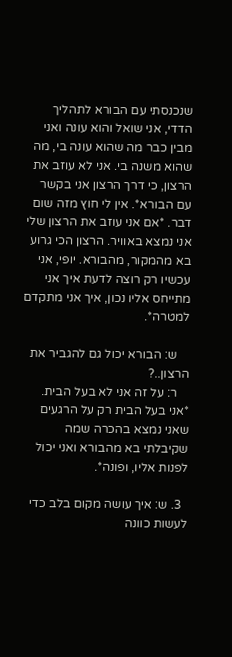שנכנסתי עם הבורא לתהליך הדדי, אני שואל והוא עונה ואני מבין כבר מה שהוא עונה בי, מה שהוא משנה בי. אני לא עוזב את הרצון, כי דרך הרצון אני בקשר עם הבורא*. אין לי חוץ מזה שום דבר. *אם אני עוזב את הרצון שלי אני נמצא באוויר. הרצון הכי גרוע בא מהמקור, מהבורא. יופי, אני עכשיו רק רוצה לדעת איך אני מתייחס אליו נכון, איך אני מתקדם למטרה*.

    ש: הבורא יכול גם להגביר את הרצון..?
    ר: על זה אני לא בעל הבית. *אני בעל הבית רק על הרגעים שאני נמצא בהכרה שמה שקיבלתי בא מהבורא ואני יכול לפנות אליו, ופונה*.

  3. ש: איך עושה מקום בלב כדי לעשות כוונה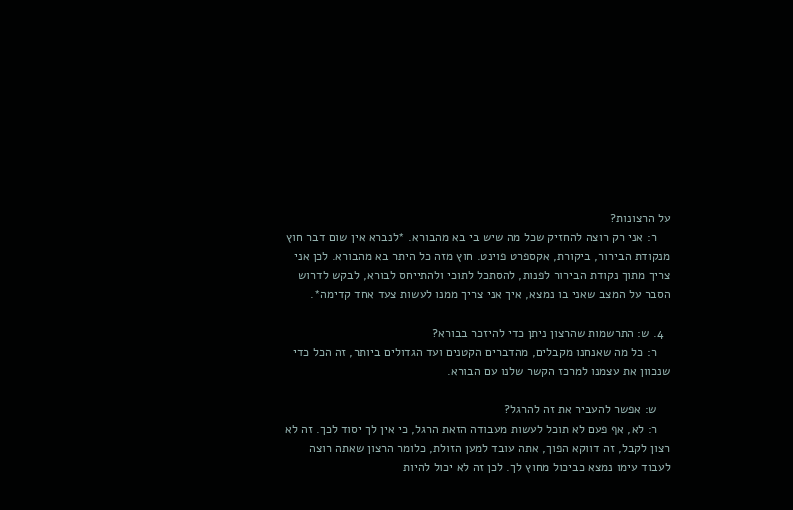על הרצונות?
    ר: אני רק רוצה להחזיק שכל מה שיש בי בא מהבורא. *לנברא אין שום דבר חוץ מנקודת הבירור, ביקורת, אקספרט פוינט. חוץ מזה כל היתר בא מהבורא. לכן אני צריך מתוך נקודת הבירור לפנות, להסתכל לתוכי ולהתייחס לבורא, לבקש לדרוש הסבר על המצב שאני בו נמצא, איך אני צריך ממנו לעשות צעד אחד קדימה*.

  4. ש: התרשמות שהרצון ניתן כדי להיזכר בבורא?
    ר: כל מה שאנחנו מקבלים, מהדברים הקטנים ועד הגדולים ביותר, זה הכל כדי שנכוון את עצמנו למרכז הקשר שלנו עם הבורא.

    ש: אפשר להעביר את זה להרגל?
    ר: לא, אף פעם לא תוכל לעשות מעבודה הזאת הרגל, כי אין לך יסוד לכך. זה לא רצון לקבל, זה דווקא הפוך, אתה עובד למען הזולת, כלומר הרצון שאתה רוצה לעבוד עימו נמצא כביכול מחוץ לך. לכן זה לא יכול להיות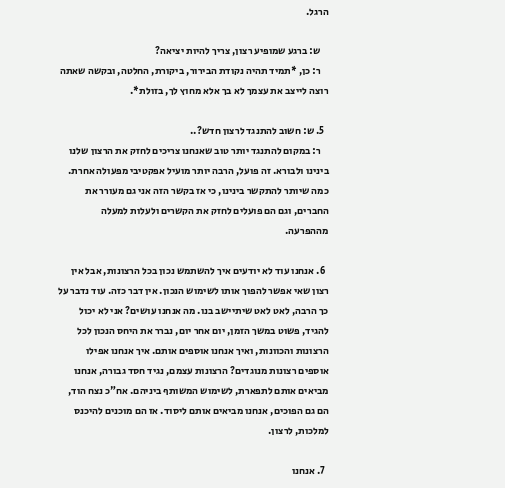הרגל.

    ש: ברגע שמופיע רצון, צריך להיות יציאה?
    ר: כן, *תמיד תהיה נקודת הבירור, ביקורת, החלטה, ובקשה שאתה רוצה לייצב את עצמך לא בך אלא מחוץ לך, בזולת*.

  5. ש: חשוב להתנגד לרצון חדש?..
    ר: במקום להתנגד יותר טוב שאנחנו צריכים לחזק את הרצון שלנו בינינו ולבורא. זה פועל, הרבה יותר מועיל אפקטיבי מפעולה אחרת. כמה שיותר להתקשר בינינו, כי אז בקשר הזה אני גם מעורר את החברים, וגם הם פועלים לחזק את הקשרים ולעלות למעלה מההפרעה.

  6. אנחנו עוד לא יודעים איך להשתמש נכון בכל הרצונות, אבל אין רצון שאי אפשר להפוך אותו לשימוש הנכון. אין דבר כזה. עוד נדבר על כך הרבה, לאט לאט שיתיישב בנו. מה אנחנו עושים? אני לא יכול להגיד, פשוט במשך הזמן, יום אחר יום, נברר את היחס הנכון לכל הרצונות והכוונות, ואיך אנחנו אוספים אותם. איך אנחנו אפילו אוספים רצונות מנוגדים? הרצונות עצמם, נגיד חסד גבורה, אנחנו מביאים אותם לתפארת, לשימוש המשותף ביניהם. אח"כ נצח הוד, הם גם הפוכים, אנחנו מביאים אותם ליסוד. אז הם מוכנים להיכנס למלכות, לרצון.

  7. אנחנו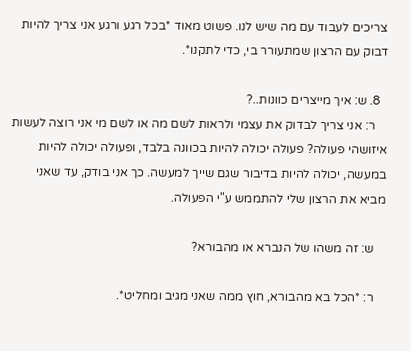צריכים לעבוד עם מה שיש לנו. פשוט מאוד *בכל רגע ורגע אני צריך להיות דבוק עם הרצון שמתעורר בי, כדי לתקנו*.

  8. ש: איך מייצרים כוונות..?
    ר: אני צריך לבדוק את עצמי ולראות לשם מה או לשם מי אני רוצה לעשות איזושהי פעולה? פעולה יכולה להיות בכוונה בלבד, ופעולה יכולה להיות במעשה, יכולה להיות בדיבור שגם שייך למעשה. כך אני בודק, עד שאני מביא את הרצון שלי להתממש ע"י הפעולה.

    ש: זה משהו של הנברא או מהבורא?

    ר: *הכל בא מהבורא, חוץ ממה שאני מגיב ומחליט*.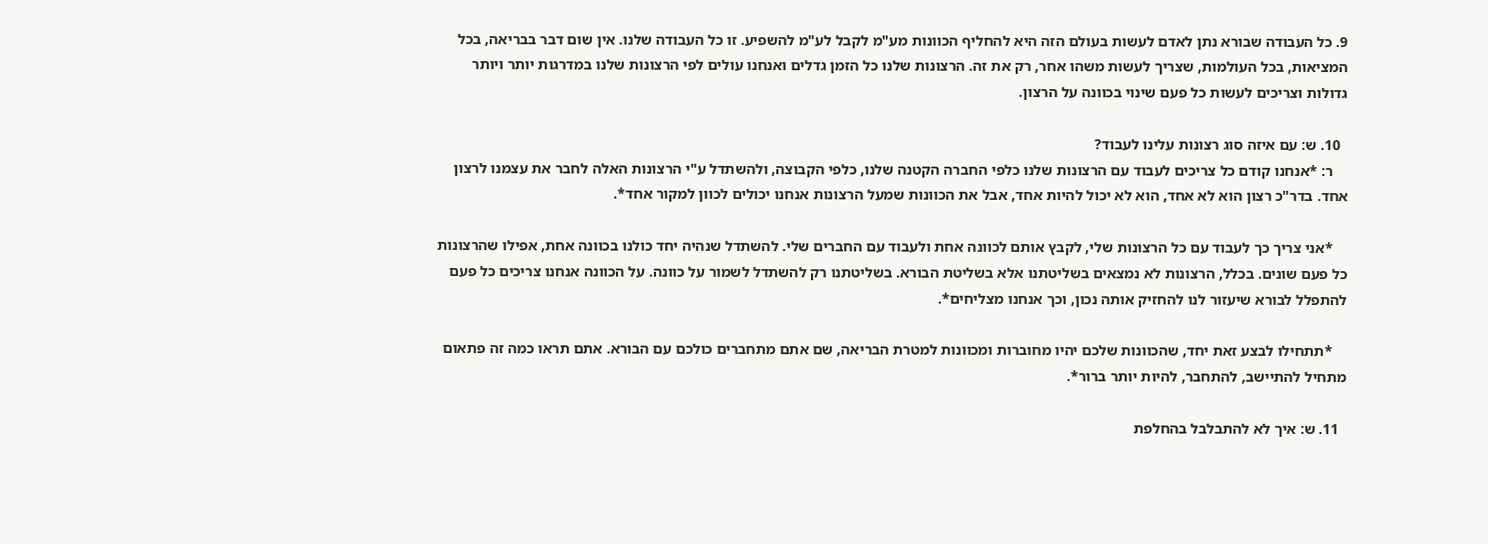9. כל העבודה שבורא נתן לאדם לעשות בעולם הזה היא להחליף הכוונות מע"מ לקבל לע"מ להשפיע. זו כל העבודה שלנו. אין שום דבר בבריאה, בכל המציאות, בכל העולמות, שצריך לעשות משהו אחר, רק את זה. הרצונות שלנו כל הזמן גדלים ואנחנו עולים לפי הרצונות שלנו במדרגות יותר ויותר גדולות וצריכים לעשות כל פעם שינוי בכוונה על הרצון.

  10. ש: עם איזה סוג רצונות עלינו לעבוד?
    ר: *אנחנו קודם כל צריכים לעבוד עם הרצונות שלנו כלפי החברה הקטנה שלנו, כלפי הקבוצה, ולהשתדל ע"י הרצונות האלה לחבר את עצמנו לרצון אחד. בדר"כ רצון הוא לא אחד, הוא לא יכול להיות אחד, אבל את הכוונות שמעל הרצונות אנחנו יכולים לכוון למקור אחד*.

    *אני צריך כך לעבוד עם כל הרצונות שלי, לקבץ אותם לכוונה אחת ולעבוד עם החברים שלי. להשתדל שנהיה יחד כולנו בכוונה אחת, אפילו שהרצונות כל פעם שונים. בכלל, הרצונות לא נמצאים בשליטתנו אלא בשליטת הבורא. בשליטתנו רק להשתדל לשמור על כוונה. על הכוונה אנחנו צריכים כל פעם להתפלל לבורא שיעזור לנו להחזיק אותה נכון, וכך אנחנו מצליחים*.

    *תתחילו לבצע זאת יחד, שהכוונות שלכם יהיו מחוברות ומכוונות למטרת הבריאה, שם אתם מתחברים כולכם עם הבורא. אתם תראו כמה זה פתאום מתחיל להתיישב, להתחבר, להיות יותר ברור*.

  11. ש: איך לא להתבלבל בהחלפת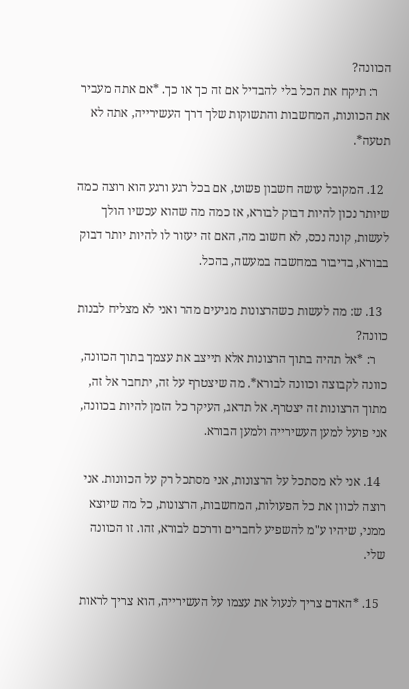הכוונה?
    ר: תיקח את הכל בלי להבדיל אם זה כך או כך. *אם אתה מעביר את הכוונות, המחשבות והתשוקות שלך דרך העשירייה, אתה לא תטעה*.

  12. המקובל עושה חשבון פשוט, אם בכל רגע ורגע הוא רוצה כמה שיותר נכון להיות דבוק לבורא, אז כמה מה שהוא עכשיו הולך לעשות, קונה נכס, לא חשוב מה, האם זה יעזור לו להיות יותר דבוק בבורא, בדיבור במחשבה במעשה, בהכל.

  13. ש: מה לעשות כשהרצונות מגיעים מהר ואני לא מצליח לבנות כוונה?
    ר: *אל תהיה בתוך הרצונות אלא תייצב את עצמך בתוך הכוונה, כוונה לקבוצה וכוונה לבורא*. מה שיצטרף על זה, יתחבר אל זה, מתוך הרצונות זה יצטרף. אל תדאג, העיקר כל הזמן להיות בכוונה, אני פועל למען העשירייה ולמען הבורא.

  14. אני לא מסתכל על הרצונות, אני מסתכל רק על הכוונות. אני רוצה לכוון את כל הפעולות, המחשבות, הרצונות, כל מה שיוצא ממני, שיהיו ע"מ להשפיע לחברים ודרכם לבורא, זהו. זו הכוונה שלי.

  15. *האדם צריך לנעול את עצמו על העשירייה, הוא צריך לראות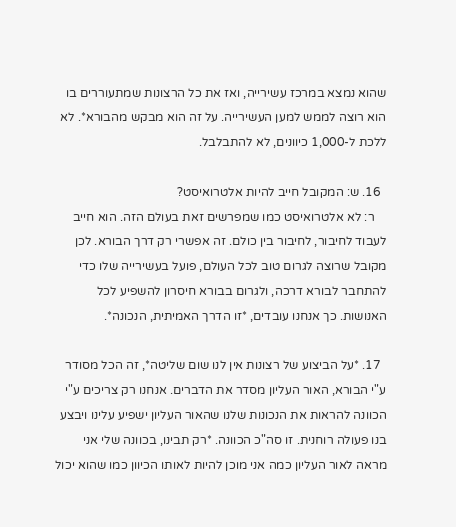שהוא נמצא במרכז עשירייה, ואז את כל הרצונות שמתעוררים בו הוא רוצה לממש למען העשירייה. על זה הוא מבקש מהבורא*. לא ללכת ל-1,000 כיוונים, לא להתבלבל.

  16. ש: המקובל חייב להיות אלטרואיסט?
    ר: לא אלטרואיסט כמו שמפרשים זאת בעולם הזה. הוא חייב לעבוד לחיבור, לחיבור בין כולם. זה אפשרי רק דרך הבורא. לכן מקובל שרוצה לגרום טוב לכל העולם, פועל בעשירייה שלו כדי להתחבר לבורא דרכה, ולגרום בבורא חיסרון להשפיע לכל האנושות. כך אנחנו עובדים, *זו הדרך האמיתית, הנכונה*.

  17. *על הביצוע של רצונות אין לנו שום שליטה*, זה הכל מסודר ע"י הבורא, האור העליון מסדר את הדברים. אנחנו רק צריכים ע"י הכוונה להראות את הנכונות שלנו שהאור העליון ישפיע עלינו ויבצע בנו פעולה רוחנית. זו סה"כ הכוונה. *רק תבינו, בכוונה שלי אני מראה לאור העליון כמה אני מוכן להיות לאותו הכיוון כמו שהוא יכול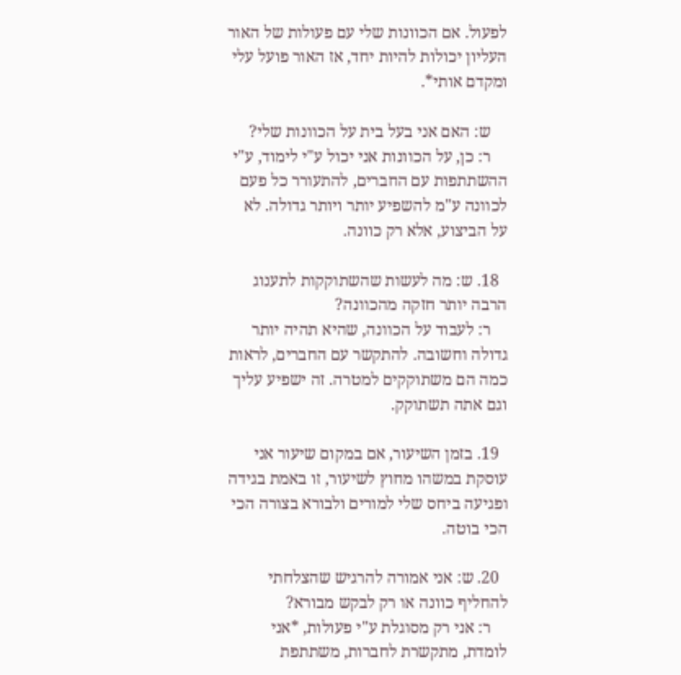לפעול. אם הכוונות שלי עם פעולות של האור העליון יכולות להיות יחד, אז האור פועל עלי ומקדם אותי*.

    ש: האם אני בעל בית על הכוונות שלי?
    ר: כן, על הכוונות אני יכול ע"י לימוד, ע"י ההשתתפות עם החברים, להתעורר כל פעם לכוונה ע"מ להשפיע יותר ויותר גדולה. לא על הביצוע, אלא רק כוונה.

  18. ש: מה לעשות שהשתוקקות לתענוג הרבה יותר חזקה מהכוונה?
    ר: לעבוד על הכוונה, שהיא תהיה יותר גדולה וחשובה. להתקשר עם החברים, לראות כמה הם משתוקקים למטרה. זה ישפיע עליך וגם אתה תשתוקק.

  19. בזמן השיעור, אם במקום שיעור אני עוסקת במשהו מחוץ לשיעור, זו באמת בגידה ופגיעה ביחס שלי למורים ולבורא בצורה הכי הכי בוטה.

  20. ש: אני אמורה להרגיש שהצלחתי להחליף כוונה או רק לבקש מבורא?
    ר: אני רק מסוגלת ע"י פעולות, *אני לומדת, מתקשרת לחברות, משתתפת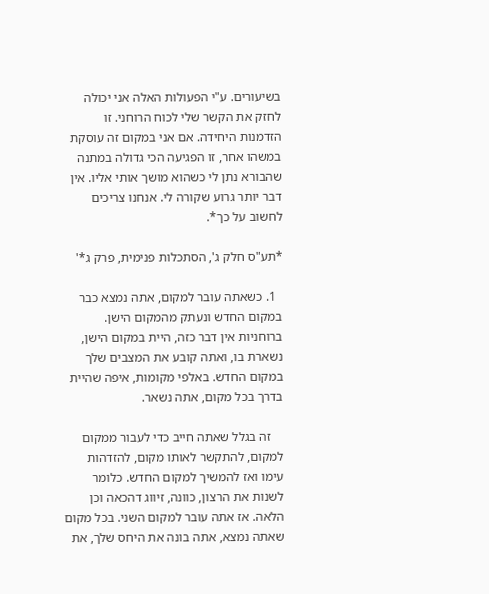בשיעורים. ע"י הפעולות האלה אני יכולה לחזק את הקשר שלי לכוח הרוחני. זו הזדמנות היחידה. אם אני במקום זה עוסקת במשהו אחר, זו הפגיעה הכי גדולה במתנה שהבורא נתן לי כשהוא מושך אותי אליו. אין דבר יותר גרוע שקורה לי. אנחנו צריכים לחשוב על כך*.

*תע"ס חלק ג', הסתכלות פנימית, פרק ג*'

  1. כשאתה עובר למקום, אתה נמצא כבר במקום החדש ונעתק מהמקום הישן. ברוחניות אין דבר כזה, היית במקום הישן, נשארת בו, ואתה קובע את המצבים שלך במקום החדש. באלפי מקומות, איפה שהיית בדרך בכל מקום, אתה נשאר.

    זה בגלל שאתה חייב כדי לעבור ממקום למקום, להתקשר לאותו מקום, להזדהות עימו ואז להמשיך למקום החדש. כלומר לשנות את הרצון, כוונה, זיווג דהכאה וכן הלאה. אז אתה עובר למקום השני. בכל מקום שאתה נמצא, אתה בונה את היחס שלך, את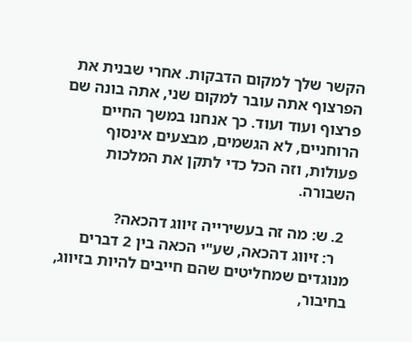הקשר שלך למקום הדבקות. אחרי שבנית את הפרצוף אתה עובר למקום שני, אתה בונה שם פרצוף ועוד ועוד. כך אנחנו במשך החיים הרוחניים, לא הגשמים, מבצעים אינסוף פעולות, וזה הכל כדי לתקן את המלכות השבורה.

  2. ש: מה זה בעשירייה זיווג דהכאה?
    ר: זיווג דהכאה, שע"י הכאה בין 2 דברים מנוגדים שמחליטים שהם חייבים להיות בזיווג, בחיבור,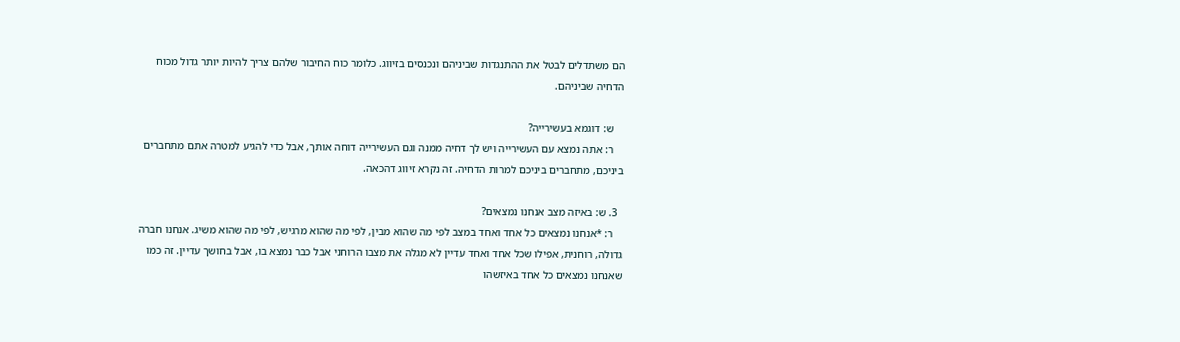הם משתדלים לבטל את ההתנגדות שביניהם ונכנסים בזיווג. כלומר כוח החיבור שלהם צריך להיות יותר גדול מכוח הדחיה שביניהם.

    ש: דוגמא בעשירייה?
    ר: אתה נמצא עם העשירייה ויש לך דחיה ממנה וגם העשירייה דוחה אותך, אבל כדי להגיע למטרה אתם מתחברים ביניכם, מתחברים ביניכם למרות הדחיה. זה נקרא זיווג דהכאה.

  3. ש: באיזה מצב אנחנו נמצאים?
    ר: *אנחנו נמצאים כל אחד ואחד במצב לפי מה שהוא מבין, לפי מה שהוא מרגיש, לפי מה שהוא משיג. אנחנו חברה גדולה, רוחנית, אפילו שכל אחד ואחד עדיין לא מגלה את מצבו הרוחני אבל כבר נמצא בו, אבל בחושך עדיין. זה כמו שאנחנו נמצאים כל אחד באיזשהו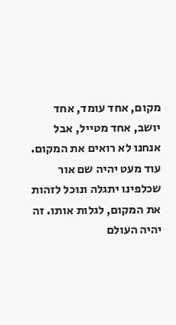מקום, אחד עומד, אחד יושב, אחד מטייל, אבל אנחנו לא רואים את המקום. עוד מעט יהיה שם אור שכלפינו יתגלה ונוכל לזהות את המקום, לגלות אותו. זה יהיה העולם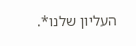העליון שלנו*.